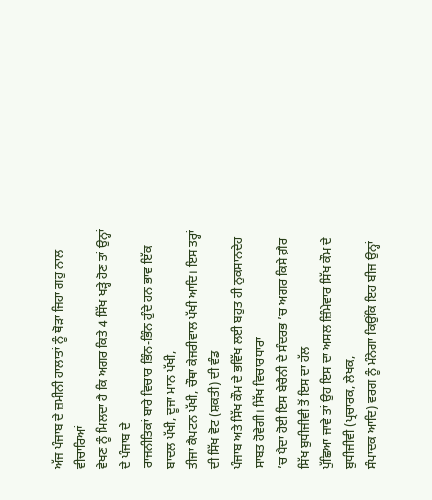ਅੱਜ ਪੰਜਾਬ ਦੇ ਜ਼ਮੀਨੀ ਹਾਲਾਤਾਂ ਨੂੰ ਥੋੜਾ ਜਿਹਾ ਗਹੁ ਨਾਲ ਵੀਚਾਰਿਆਂ
ਵੇਖਣ ਨੂੰ ਮਿਲਦਾ ਹੈ ਕਿ ਅਗਰ ਕਿਤੇ 4 ਸਿੱਖ ਖੜ੍ਹੇ ਹੋਣ ਤਾਂ ਉਨ੍ਹਾਂ ਦੇ ਪੰਜਾਬ ਦੇ
ਰਾਜਨੀਤਿਕਾਂ ਬਾਰੇ ਵਿਚਾਰ ਭਿੰਨ-ਭਿੰਨ ਹੁੰਦੇ ਹਨ ਭਾਵ ਇੱਕ ਬਾਦਲ ਪੱਖੀ, ਦੂਜਾ ਮਾਨ ਪੱਖੀ,
ਤੀਜਾ ਕੈਪਟਨ ਪੱਖੀ, ਚੌਥਾ ਕੇਜਰੀਵਾਲ ਪੱਖੀ ਆਦਿ। ਇਸ ਤਰ੍ਹਾਂ ਦੀ ਸਿੱਖ ਵੋਟ (ਸ਼ਕਤੀ) ਦੀ ਵੰਡ
ਪੰਜਾਬ ਅਤੇ ਸਿੱਖ ਕੌਮ ਦੇ ਭਵਿੱਖ ਲਈ ਬਹੁਤ ਹੀ ਨੁਕਸਾਨਦੇਹ ਸਾਬਤ ਹੋਵੇਗੀ। ਸਿੱਖ ਵਿਚਾਰਧਾਰਾ
’ਚ ਪੈਦਾ ਹੋਈ ਇਸ ਬੇਚੈਨੀ ਦੇ ਸੰਦਰਭ ’ਚ ਅਗਰ ਕਿਸੇ ਗ਼ੈਰ ਸਿੱਖ ਬੁਧੀਜੀਵੀ ਤੋਂ ਇਸ ਦਾ ਹੱਲ
ਪੁੱਛਿਆ ਜਾਵੇ ਤਾਂ ਉਹ ਇਸ ਦਾ ਅਸਲ ਜ਼ਿੰਮੇਵਾਰ ਸਿੱਖ ਕੌਮ ਦੇ ਬੁਧੀਜੀਵੀ (ਪ੍ਰਚਾਰਕ, ਲੇਖਕ,
ਸੰਪਾਦਕ ਆਦਿ) ਵਰਗ ਨੂੰ ਮੰਨੇਗਾ ਕਿਉਂਕਿ ਇਹ ਬੀਜ ਉਨ੍ਹਾਂ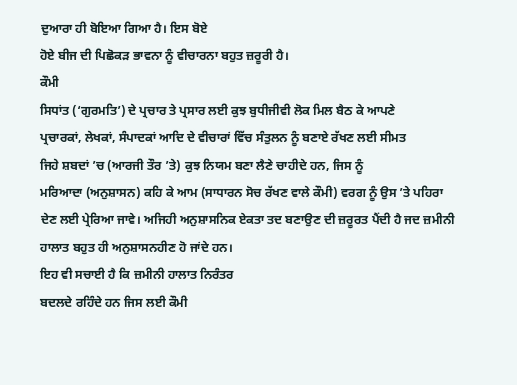ਦੁਆਰਾ ਹੀ ਬੋਇਆ ਗਿਆ ਹੈ। ਇਸ ਬੋਏ
ਹੋਏ ਬੀਜ ਦੀ ਪਿਛੋਕੜ ਭਾਵਨਾ ਨੂੰ ਵੀਚਾਰਨਾ ਬਹੁਤ ਜ਼ਰੂਰੀ ਹੈ।
ਕੌਮੀ
ਸਿਧਾਂਤ (‘ਗੁਰਮਤਿ’) ਦੇ ਪ੍ਰਚਾਰ ਤੇ ਪ੍ਰਸਾਰ ਲਈ ਕੁਝ ਬੁਧੀਜੀਵੀ ਲੋਕ ਮਿਲ ਬੈਠ ਕੇ ਆਪਣੇ
ਪ੍ਰਚਾਰਕਾਂ, ਲੇਖਕਾਂ, ਸੰਪਾਦਕਾਂ ਆਦਿ ਦੇ ਵੀਚਾਰਾਂ ਵਿੱਚ ਸੰਤੁਲਨ ਨੂੰ ਬਣਾਏ ਰੱਖਣ ਲਈ ਸੀਮਤ
ਜਿਹੇ ਸ਼ਬਦਾਂ ’ਚ (ਆਰਜੀ ਤੌਰ ’ਤੇ) ਕੁਝ ਨਿਯਮ ਬਣਾ ਲੈਣੇ ਚਾਹੀਦੇ ਹਨ, ਜਿਸ ਨੂੰ
ਮਰਿਆਦਾ (ਅਨੁਸ਼ਾਸਨ) ਕਹਿ ਕੇ ਆਮ (ਸਾਧਾਰਨ ਸੋਚ ਰੱਖਣ ਵਾਲੇ ਕੌਮੀ) ਵਰਗ ਨੂੰ ਉਸ ’ਤੇ ਪਹਿਰਾ
ਦੇਣ ਲਈ ਪ੍ਰੇਰਿਆ ਜਾਵੇ। ਅਜਿਹੀ ਅਨੁਸ਼ਾਸਨਿਕ ਏਕਤਾ ਤਦ ਬਣਾਉਣ ਦੀ ਜ਼ਰੂਰਤ ਪੈਂਦੀ ਹੈ ਜਦ ਜ਼ਮੀਨੀ
ਹਾਲਾਤ ਬਹੁਤ ਹੀ ਅਨੁਸ਼ਾਸਨਹੀਣ ਹੋ ਜਾਂਦੇ ਹਨ।
ਇਹ ਵੀ ਸਚਾਈ ਹੈ ਕਿ ਜ਼ਮੀਨੀ ਹਾਲਾਤ ਨਿਰੰਤਰ
ਬਦਲਦੇ ਰਹਿੰਦੇ ਹਨ ਜਿਸ ਲਈ ਕੌਮੀ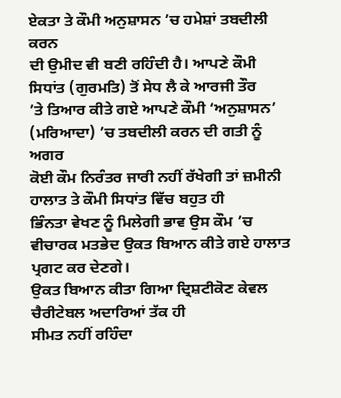ਏਕਤਾ ਤੇ ਕੌਮੀ ਅਨੁਸ਼ਾਸਨ ’ਚ ਹਮੇਸ਼ਾਂ ਤਬਦੀਲੀ ਕਰਨ
ਦੀ ਉਮੀਦ ਵੀ ਬਣੀ ਰਹਿੰਦੀ ਹੈ। ਆਪਣੇ ਕੌਮੀ ਸਿਧਾਂਤ (ਗੁਰਮਤਿ) ਤੋਂ ਸੇਧ ਲੈ ਕੇ ਆਰਜੀ ਤੌਰ
’ਤੇ ਤਿਆਰ ਕੀਤੇ ਗਏ ਆਪਣੇ ਕੌਮੀ ‘ਅਨੁਸ਼ਾਸਨ’ (ਮਰਿਆਦਾ) ’ਚ ਤਬਦੀਲੀ ਕਰਨ ਦੀ ਗਤੀ ਨੂੰ ਅਗਰ
ਕੋਈ ਕੌਮ ਨਿਰੰਤਰ ਜਾਰੀ ਨਹੀਂ ਰੱਖੇਗੀ ਤਾਂ ਜ਼ਮੀਨੀ ਹਾਲਾਤ ਤੇ ਕੌਮੀ ਸਿਧਾਂਤ ਵਿੱਚ ਬਹੁਤ ਹੀ
ਭਿੰਨਤਾ ਵੇਖਣ ਨੂੰ ਮਿਲੇਗੀ ਭਾਵ ਉਸ ਕੌਮ ’ਚ ਵੀਚਾਰਕ ਮਤਭੇਦ ਉਕਤ ਬਿਆਨ ਕੀਤੇ ਗਏ ਹਾਲਾਤ
ਪ੍ਰਗਟ ਕਰ ਦੇਣਗੇ।
ਉਕਤ ਬਿਆਨ ਕੀਤਾ ਗਿਆ ਦ੍ਰਿਸ਼ਟੀਕੋਣ ਕੇਵਲ ਚੈਰੀਟੇਬਲ ਅਦਾਰਿਆਂ ਤੱਕ ਹੀ
ਸੀਮਤ ਨਹੀਂ ਰਹਿੰਦਾ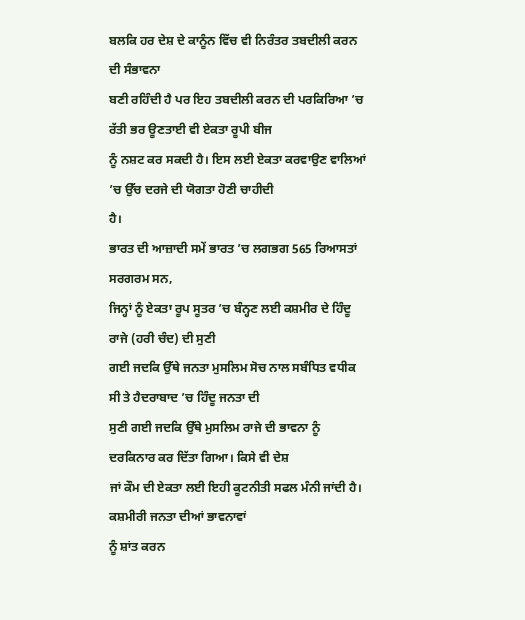ਬਲਕਿ ਹਰ ਦੇਸ਼ ਦੇ ਕਾਨੂੰਨ ਵਿੱਚ ਵੀ ਨਿਰੰਤਰ ਤਬਦੀਲੀ ਕਰਨ ਦੀ ਸੰਭਾਵਨਾ
ਬਣੀ ਰਹਿੰਦੀ ਹੈ ਪਰ ਇਹ ਤਬਦੀਲੀ ਕਰਨ ਦੀ ਪਰਕਿਰਿਆ ’ਚ ਰੱਤੀ ਭਰ ਊਣਤਾਈ ਵੀ ਏਕਤਾ ਰੂਪੀ ਬੀਜ
ਨੂੰ ਨਸ਼ਟ ਕਰ ਸਕਦੀ ਹੈ। ਇਸ ਲਈ ਏਕਤਾ ਕਰਵਾਉਣ ਵਾਲਿਆਂ ’ਚ ਉੱਚ ਦਰਜੇ ਦੀ ਯੋਗਤਾ ਹੋਣੀ ਚਾਹੀਦੀ
ਹੈ।
ਭਾਰਤ ਦੀ ਆਜ਼ਾਦੀ ਸਮੇਂ ਭਾਰਤ ’ਚ ਲਗਭਗ 565 ਰਿਆਸਤਾਂ ਸਰਗਰਮ ਸਨ,
ਜਿਨ੍ਹਾਂ ਨੂੰ ਏਕਤਾ ਰੂਪ ਸੂਤਰ ’ਚ ਬੰਨ੍ਹਣ ਲਈ ਕਸ਼ਮੀਰ ਦੇ ਹਿੰਦੂ ਰਾਜੇ (ਹਰੀ ਚੰਦ) ਦੀ ਸੁਣੀ
ਗਈ ਜਦਕਿ ਉੱਥੇ ਜਨਤਾ ਮੁਸਲਿਮ ਸੋਚ ਨਾਲ ਸਬੰਧਿਤ ਵਧੀਕ ਸੀ ਤੇ ਹੈਦਰਾਬਾਦ ’ਚ ਹਿੰਦੂ ਜਨਤਾ ਦੀ
ਸੁਣੀ ਗਈ ਜਦਕਿ ਉੱਥੇ ਮੁਸਲਿਮ ਰਾਜੇ ਦੀ ਭਾਵਨਾ ਨੂੰ ਦਰਕਿਨਾਰ ਕਰ ਦਿੱਤਾ ਗਿਆ। ਕਿਸੇ ਵੀ ਦੇਸ਼
ਜਾਂ ਕੌਮ ਦੀ ਏਕਤਾ ਲਈ ਇਹੀ ਕੂਟਨੀਤੀ ਸਫਲ ਮੰਨੀ ਜਾਂਦੀ ਹੈ। ਕਸ਼ਮੀਰੀ ਜਨਤਾ ਦੀਆਂ ਭਾਵਨਾਵਾਂ
ਨੂੰ ਸ਼ਾਂਤ ਕਰਨ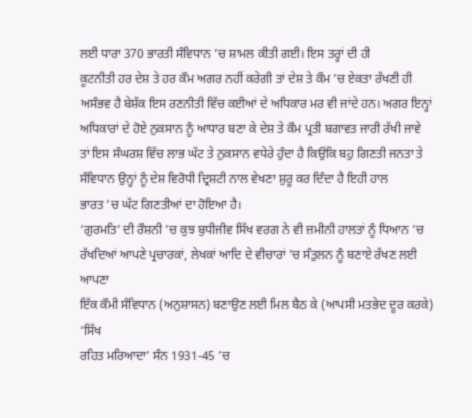ਲਈ ਧਾਰਾ 370 ਭਾਰਤੀ ਸੰਵਿਧਾਨ ’ਚ ਸ਼ਾਮਲ ਕੀਤੀ ਗਈ। ਇਸ ਤਰ੍ਹਾਂ ਦੀ ਹੀ
ਕੂਟਨੀਤੀ ਹਰ ਦੇਸ਼ ਤੇ ਹਰ ਕੌਮ ਅਗਰ ਨਹੀਂ ਕਰੇਗੀ ਤਾਂ ਦੇਸ਼ ਤੇ ਕੌਮ ’ਚ ਏਕਤਾ ਰੱਖਣੀ ਹੀ
ਅਸੰਭਵ ਹੈ ਬੇਸ਼ੱਕ ਇਸ ਰਣਨੀਤੀ ਵਿੱਚ ਕਈਆਂ ਦੇ ਅਧਿਕਾਰ ਮਰ ਵੀ ਜਾਂਦੇ ਹਨ। ਅਗਰ ਇਨ੍ਹਾਂ
ਅਧਿਕਾਰਾਂ ਦੇ ਹੋਏ ਨੁਕਸਾਨ ਨੂੰ ਆਧਾਰ ਬਣਾ ਕੇ ਦੇਸ਼ ਤੇ ਕੌਮ ਪ੍ਰਤੀ ਬਗਾਵਤ ਜਾਰੀ ਰੱਖੀ ਜਾਵੇ
ਤਾਂ ਇਸ ਸੰਘਰਸ਼ ਵਿੱਚ ਲਾਭ ਘੱਟ ਤੇ ਨੁਕਸਾਨ ਵਧੇਰੇ ਹੁੰਦਾ ਹੈ ਕਿਉਂਕਿ ਬਹੁ ਗਿਣਤੀ ਜਨਤਾ ਤੇ
ਸੰਵਿਧਾਨ ਉਨ੍ਹਾਂ ਨੂੰ ਦੇਸ਼ ਵਿਰੋਧੀ ਦ੍ਰਿਸ਼ਟੀ ਨਾਲ ਵੇਖਣਾ ਸ਼ੁਰੂ ਕਰ ਦਿੰਦਾ ਹੈ ਇਹੀ ਹਾਲ
ਭਾਰਤ ’ਚ ਘੱਟ ਗਿਣਤੀਆਂ ਦਾ ਹੋਇਆ ਹੈ।
‘ਗੁਰਮਤਿ’ ਦੀ ਰੌਸ਼ਨੀ ’ਚ ਕੁਝ ਬੁਧੀਜੀਵ ਸਿੱਖ ਵਰਗ ਨੇ ਵੀ ਜ਼ਮੀਨੀ ਹਾਲਤਾਂ ਨੂੰ ਧਿਆਨ ’ਚ
ਰੱਖਦਿਆਂ ਆਪਣੇ ਪ੍ਰਚਾਰਕਾਂ, ਲੇਖਕਾਂ ਆਦਿ ਦੇ ਵੀਚਾਰਾਂ ’ਚ ਸੰਤੁਲਨ ਨੂੰ ਬਣਾਏ ਰੱਖਣ ਲਈ ਆਪਣਾ
ਇੱਕ ਕੌਮੀ ਸੰਵਿਧਾਨ (ਅਨੁਸ਼ਾਸਨ) ਬਣਾਉਣ ਲਈ ਮਿਲ ਬੈਠ ਕੇ (ਆਪਸੀ ਮਤਭੇਦ ਦੂਰ ਕਰਕੇ) ‘ਸਿੱਖ
ਰਹਿਤ ਮਰਿਆਦਾ’ ਸੰਨ 1931-45 ’ਚ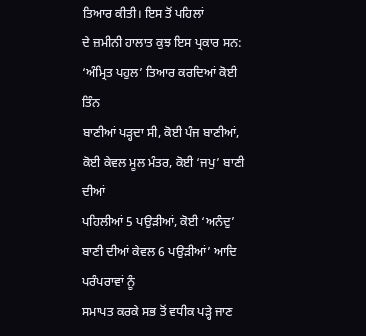ਤਿਆਰ ਕੀਤੀ। ਇਸ ਤੋਂ ਪਹਿਲਾਂ
ਦੇ ਜ਼ਮੀਨੀ ਹਾਲਾਤ ਕੁਝ ਇਸ ਪ੍ਰਕਾਰ ਸਨ: ‘ਅੰਮ੍ਰਿਤ ਪਹੁਲ’ ਤਿਆਰ ਕਰਦਿਆਂ ਕੋਈ ਤਿੰਨ
ਬਾਣੀਆਂ ਪੜ੍ਹਦਾ ਸੀ, ਕੋਈ ਪੰਜ ਬਾਣੀਆਂ, ਕੋਈ ਕੇਵਲ ਮੂਲ ਮੰਤਰ, ਕੋਈ ‘ਜਪੁ’ ਬਾਣੀ ਦੀਆਂ
ਪਹਿਲੀਆਂ 5 ਪਉੜੀਆਂ, ਕੋਈ ‘ਅਨੰਦੁ’ ਬਾਣੀ ਦੀਆਂ ਕੇਵਲ 6 ਪਉੜੀਆਂ’ ਆਦਿ ਪਰੰਪਰਾਵਾਂ ਨੂੰ
ਸਮਾਪਤ ਕਰਕੇ ਸਭ ਤੋਂ ਵਧੀਕ ਪੜ੍ਹੇ ਜਾਣ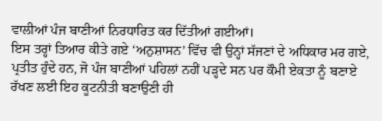ਵਾਲੀਆਂ ਪੰਜ ਬਾਣੀਆਂ ਨਿਰਧਾਰਿਤ ਕਰ ਦਿੱਤੀਆਂ ਗਈਆਂ।
ਇਸ ਤਰ੍ਹਾਂ ਤਿਆਰ ਕੀਤੇ ਗਏ ‘ਅਨੁਸ਼ਾਸਨ’ ਵਿੱਚ ਵੀ ਉਨ੍ਹਾਂ ਸੱਜਣਾਂ ਦੇ ਅਧਿਕਾਰ ਮਰ ਗਏ,
ਪ੍ਰਤੀਤ ਹੁੰਦੇ ਹਨ, ਜੋ ਪੰਜ ਬਾਣੀਆਂ ਪਹਿਲਾਂ ਨਹੀਂ ਪੜ੍ਹਦੇ ਸਨ ਪਰ ਕੌਮੀ ਏਕਤਾ ਨੂੰ ਬਣਾਏ
ਰੱਖਣ ਲਈ ਇਹ ਕੂਟਨੀਤੀ ਬਣਾਉਣੀ ਹੀ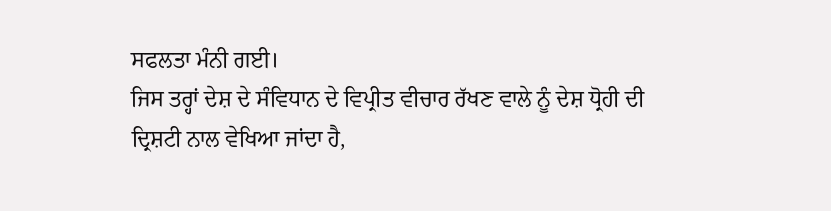ਸਫਲਤਾ ਮੰਨੀ ਗਈ।
ਜਿਸ ਤਰ੍ਹਾਂ ਦੇਸ਼ ਦੇ ਸੰਵਿਧਾਨ ਦੇ ਵਿਪ੍ਰੀਤ ਵੀਚਾਰ ਰੱਖਣ ਵਾਲੇ ਨੂੰ ਦੇਸ਼ ਧ੍ਰੋਹੀ ਦੀ
ਦ੍ਰਿਸ਼ਟੀ ਨਾਲ ਵੇਖਿਆ ਜਾਂਦਾ ਹੈ,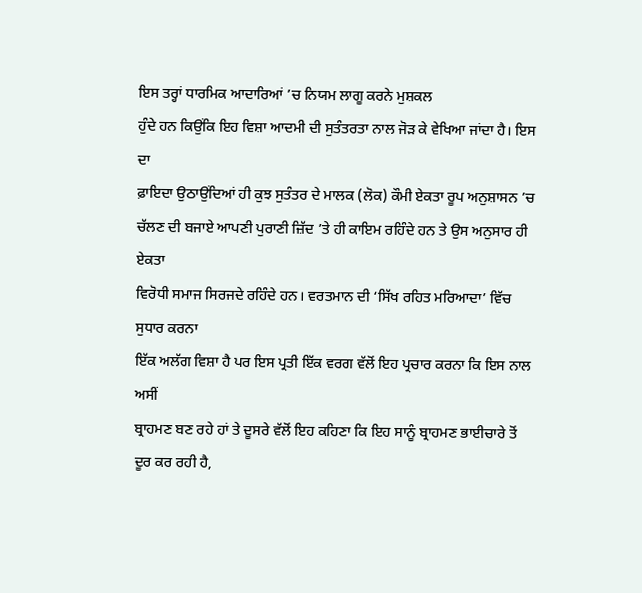ਇਸ ਤਰ੍ਹਾਂ ਧਾਰਮਿਕ ਆਦਾਰਿਆਂ ’ਚ ਨਿਯਮ ਲਾਗੂ ਕਰਨੇ ਮੁਸ਼ਕਲ
ਹੁੰਦੇ ਹਨ ਕਿਉਂਕਿ ਇਹ ਵਿਸ਼ਾ ਆਦਮੀ ਦੀ ਸੁਤੰਤਰਤਾ ਨਾਲ ਜੋੜ ਕੇ ਵੇਖਿਆ ਜਾਂਦਾ ਹੈ। ਇਸ ਦਾ
ਫ਼ਾਇਦਾ ਉਠਾਉਂਦਿਆਂ ਹੀ ਕੁਝ ਸੁਤੰਤਰ ਦੇ ਮਾਲਕ (ਲੋਕ) ਕੌਮੀ ਏਕਤਾ ਰੂਪ ਅਨੁਸ਼ਾਸਨ ’ਚ
ਚੱਲਣ ਦੀ ਬਜਾਏ ਆਪਣੀ ਪੁਰਾਣੀ ਜ਼ਿੱਦ ’ਤੇ ਹੀ ਕਾਇਮ ਰਹਿੰਦੇ ਹਨ ਤੇ ਉਸ ਅਨੁਸਾਰ ਹੀ ਏਕਤਾ
ਵਿਰੋਧੀ ਸਮਾਜ ਸਿਰਜਦੇ ਰਹਿੰਦੇ ਹਨ। ਵਰਤਮਾਨ ਦੀ ‘ਸਿੱਖ ਰਹਿਤ ਮਰਿਆਦਾ’ ਵਿੱਚ ਸੁਧਾਰ ਕਰਨਾ
ਇੱਕ ਅਲੱਗ ਵਿਸ਼ਾ ਹੈ ਪਰ ਇਸ ਪ੍ਰਤੀ ਇੱਕ ਵਰਗ ਵੱਲੋਂ ਇਹ ਪ੍ਰਚਾਰ ਕਰਨਾ ਕਿ ਇਸ ਨਾਲ ਅਸੀਂ
ਬ੍ਰਾਹਮਣ ਬਣ ਰਹੇ ਹਾਂ ਤੇ ਦੂਸਰੇ ਵੱਲੋਂ ਇਹ ਕਹਿਣਾ ਕਿ ਇਹ ਸਾਨੂੰ ਬ੍ਰਾਹਮਣ ਭਾਈਚਾਰੇ ਤੋਂ
ਦੂਰ ਕਰ ਰਹੀ ਹੈ,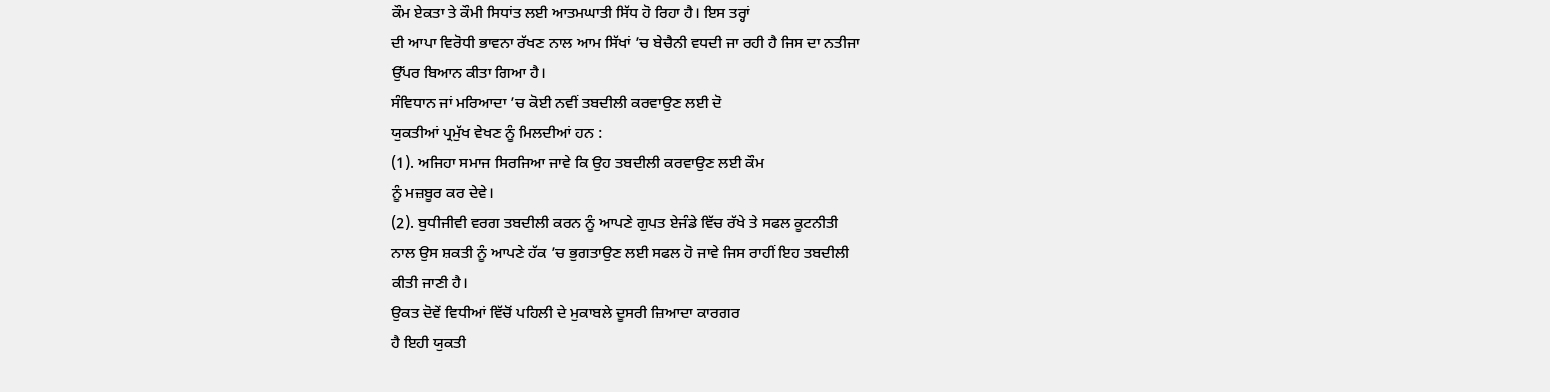ਕੌਮ ਏਕਤਾ ਤੇ ਕੌਮੀ ਸਿਧਾਂਤ ਲਈ ਆਤਮਘਾਤੀ ਸਿੱਧ ਹੋ ਰਿਹਾ ਹੈ। ਇਸ ਤਰ੍ਹਾਂ
ਦੀ ਆਪਾ ਵਿਰੋਧੀ ਭਾਵਨਾ ਰੱਖਣ ਨਾਲ ਆਮ ਸਿੱਖਾਂ ’ਚ ਬੇਚੈਨੀ ਵਧਦੀ ਜਾ ਰਹੀ ਹੈ ਜਿਸ ਦਾ ਨਤੀਜਾ
ਉੱਪਰ ਬਿਆਨ ਕੀਤਾ ਗਿਆ ਹੈ।
ਸੰਵਿਧਾਨ ਜਾਂ ਮਰਿਆਦਾ ’ਚ ਕੋਈ ਨਵੀਂ ਤਬਦੀਲੀ ਕਰਵਾਉਣ ਲਈ ਦੋ
ਯੁਕਤੀਆਂ ਪ੍ਰਮੁੱਖ ਵੇਖਣ ਨੂੰ ਮਿਲਦੀਆਂ ਹਨ :
(1). ਅਜਿਹਾ ਸਮਾਜ ਸਿਰਜਿਆ ਜਾਵੇ ਕਿ ਉਹ ਤਬਦੀਲੀ ਕਰਵਾਉਣ ਲਈ ਕੌਮ
ਨੂੰ ਮਜ਼ਬੂਰ ਕਰ ਦੇਵੇ।
(2). ਬੁਧੀਜੀਵੀ ਵਰਗ ਤਬਦੀਲੀ ਕਰਨ ਨੂੰ ਆਪਣੇ ਗੁਪਤ ਏਜੰਡੇ ਵਿੱਚ ਰੱਖੇ ਤੇ ਸਫਲ ਕੂਟਨੀਤੀ
ਨਾਲ ਉਸ ਸ਼ਕਤੀ ਨੂੰ ਆਪਣੇ ਹੱਕ ’ਚ ਭੁਗਤਾਉਣ ਲਈ ਸਫਲ ਹੋ ਜਾਵੇ ਜਿਸ ਰਾਹੀਂ ਇਹ ਤਬਦੀਲੀ
ਕੀਤੀ ਜਾਣੀ ਹੈ।
ਉਕਤ ਦੋਵੇਂ ਵਿਧੀਆਂ ਵਿੱਚੋਂ ਪਹਿਲੀ ਦੇ ਮੁਕਾਬਲੇ ਦੂਸਰੀ ਜ਼ਿਆਦਾ ਕਾਰਗਰ
ਹੈ ਇਹੀ ਯੁਕਤੀ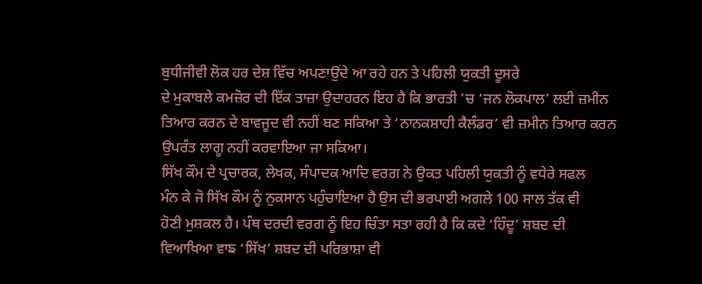ਬੁਧੀਜੀਵੀ ਲੋਕ ਹਰ ਦੇਸ਼ ਵਿੱਚ ਅਪਣਾਉਂਦੇ ਆ ਰਹੇ ਹਨ ਤੇ ਪਹਿਲੀ ਯੁਕਤੀ ਦੂਸਰੇ
ਦੇ ਮੁਕਾਬਲੇ ਕਮਜ਼ੋਰ ਦੀ ਇੱਕ ਤਾਜ਼ਾ ਉਦਾਹਰਨ ਇਹ ਹੈ ਕਿ ਭਾਰਤੀ ’ਚ ‘ਜਨ ਲੋਕਪਾਲ’ ਲਈ ਜ਼ਮੀਨ
ਤਿਆਰ ਕਰਨ ਦੇ ਬਾਵਜੂਦ ਵੀ ਨਹੀਂ ਬਣ ਸਕਿਆ ਤੇ ‘ਨਾਨਕਸ਼ਾਹੀ ਕੈਲੰਡਰ’ ਵੀ ਜ਼ਮੀਨ ਤਿਆਰ ਕਰਨ
ਉਪਰੰਤ ਲਾਗੂ ਨਹੀਂ ਕਰਵਾਇਆ ਜਾ ਸਕਿਆ।
ਸਿੱਖ ਕੌਮ ਦੇ ਪ੍ਰਚਾਰਕ, ਲੇਖਕ, ਸੰਪਾਦਕ ਆਦਿ ਵਰਗ ਨੇ ਉਕਤ ਪਹਿਲੀ ਯੁਕਤੀ ਨੂੰ ਵਧੇਰੇ ਸਫਲ
ਮੰਨ ਕੇ ਜੋ ਸਿੱਖ ਕੌਮ ਨੂੰ ਨੁਕਸਾਨ ਪਹੁੰਚਾਇਆ ਹੈ ਉਸ ਦੀ ਭਰਪਾਈ ਅਗਲੇ 100 ਸਾਲ ਤੱਕ ਵੀ
ਹੋਣੀ ਮੁਸ਼ਕਲ ਹੈ। ਪੰਥ ਦਰਦੀ ਵਰਗ ਨੂੰ ਇਹ ਚਿੰਤਾ ਸਤਾ ਰਹੀ ਹੈ ਕਿ ਕਦੇ ‘ਹਿੰਦੂ’ ਸ਼ਬਦ ਦੀ
ਵਿਆਖਿਆ ਵਾਙ ‘ਸਿੱਖ’ ਸ਼ਬਦ ਦੀ ਪਰਿਭਾਸ਼ਾ ਵੀ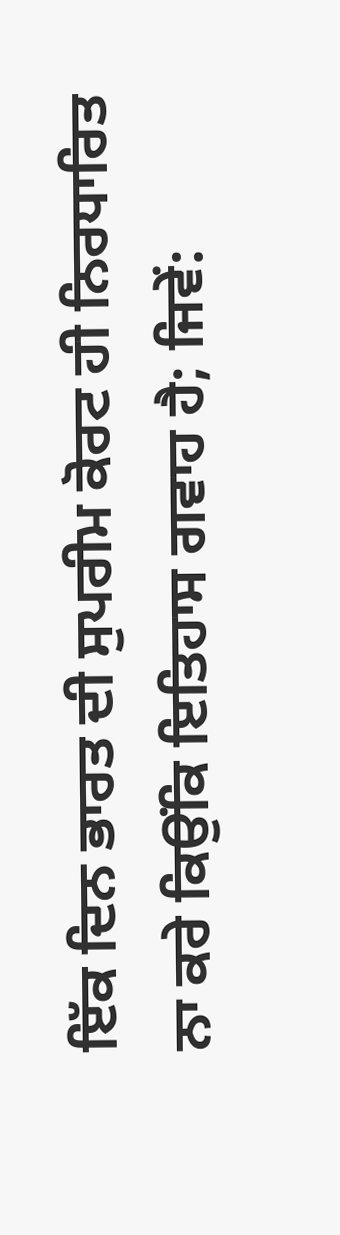ਇੱਕ ਦਿਨ ਭਾਰਤ ਦੀ ਸੁਪਰੀਮ ਕੋਰਟ ਹੀ ਨਿਰਧਾਰਿਤ
ਨਾ ਕਰੇ ਕਿਉਂਕਿ ਇਤਿਹਾਸ ਗਵਾਹ ਹੈ; ਜਿਵੇਂ: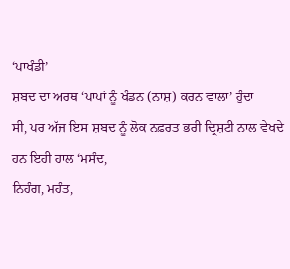‘ਪਾਖੰਡੀ’
ਸ਼ਬਦ ਦਾ ਅਰਥ ‘ਪਾਪਾਂ ਨੂੰ ਖੰਡਨ (ਨਾਸ਼) ਕਰਨ ਵਾਲਾ’ ਹੁੰਦਾ
ਸੀ, ਪਰ ਅੱਜ ਇਸ ਸ਼ਬਦ ਨੂੰ ਲੋਕ ਨਫ਼ਰਤ ਭਰੀ ਦ੍ਰਿਸ਼ਟੀ ਨਾਲ ਵੇਖਦੇ ਹਨ ਇਹੀ ਹਾਲ ‘ਮਸੰਦ,
ਨਿਹੰਗ, ਮਹੰਤ,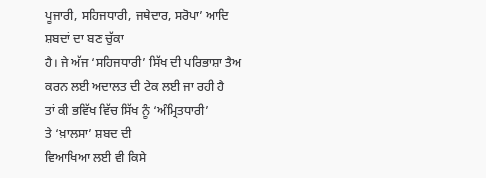ਪੂਜਾਰੀ, ਸਹਿਜਧਾਰੀ, ਜਥੇਦਾਰ, ਸਰੋਪਾ’ ਆਦਿ ਸ਼ਬਦਾਂ ਦਾ ਬਣ ਚੁੱਕਾ
ਹੈ। ਜੇ ਅੱਜ ‘ਸਹਿਜਧਾਰੀ’ ਸਿੱਖ ਦੀ ਪਰਿਭਾਸ਼ਾ ਤੈਅ ਕਰਨ ਲਈ ਅਦਾਲਤ ਦੀ ਟੇਕ ਲਈ ਜਾ ਰਹੀ ਹੈ
ਤਾਂ ਕੀ ਭਵਿੱਖ ਵਿੱਚ ਸਿੱਖ ਨੂੰ ‘ਅੰਮ੍ਰਿਤਧਾਰੀ’
ਤੇ ‘ਖ਼ਾਲਸਾ’ ਸ਼ਬਦ ਦੀ
ਵਿਆਖਿਆ ਲਈ ਵੀ ਕਿਸੇ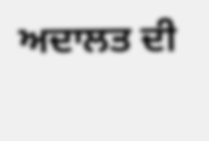ਅਦਾਲਤ ਦੀ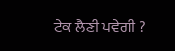ਟੇਕ ਲੈਣੀ ਪਵੇਗੀ ?